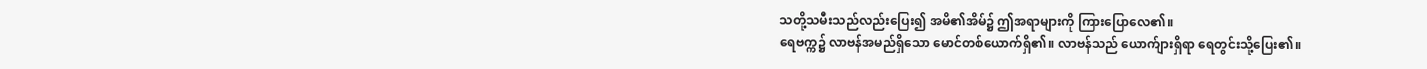သတို့သမီးသည်လည်းပြေး၍ အမိ၏အိမ်၌ ဤအရာများကို ကြားပြောလေ၏။
ရေဗက္က၌ လာဗန်အမည်ရှိသော မောင်တစ်ယောက်ရှိ၏။ လာဗန်သည် ယောက်ျားရှိရာ ရေတွင်းသို့ပြေး၏။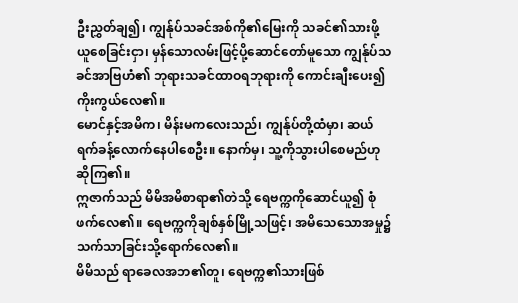ဦးညွှတ်ချ၍၊ ကျွန်ုပ်သခင်အစ်ကို၏မြေးကို သခင်၏သားဖို့ယူစေခြင်းငှာ၊ မှန်သောလမ်းဖြင့်ပို့ဆောင်တော်မူသော ကျွန်ုပ်သခင်အာဗြဟံ၏ ဘုရားသခင်ထာဝရဘုရားကို ကောင်းချီးပေး၍ ကိုးကွယ်လေ၏။
မောင်နှင့်အမိက၊ မိန်းမကလေးသည်၊ ကျွန်ုပ်တို့ထံမှာ၊ ဆယ်ရက်ခန့်လောက်နေပါစေဦး။ နောက်မှ၊ သူ့ကိုသွားပါစေမည်ဟု ဆိုကြ၏။
ဣဇာက်သည် မိမိအမိစာရာ၏တဲသို့ ရေဗက္ကကိုဆောင်ယူ၍ စုံဖက်လေ၏။ ရေဗက္ကကိုချစ်နှစ်မြို့သဖြင့်၊ အမိသေသောအမှု၌ သက်သာခြင်းသို့ရောက်လေ၏။
မိမိသည် ရာခေလအဘ၏တူ၊ ရေဗက္က၏သားဖြစ်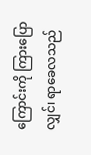ကြောင်းကို ကြားပြောလျှင်၊ ရာခေလသည်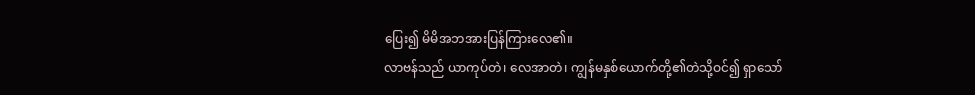ပြေး၍ မိမိအဘအားပြန်ကြားလေ၏။
လာဗန်သည် ယာကုပ်တဲ၊ လေအာတဲ၊ ကျွန်မနှစ်ယောက်တို့၏တဲသို့ဝင်၍ ရှာသော်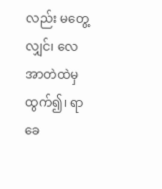လည်း မတွေ့လျှင်၊ လေအာတဲထဲမှထွက်၍၊ ရာခေ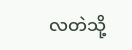လတဲသို့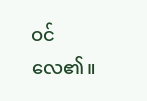ဝင်လေ၏။